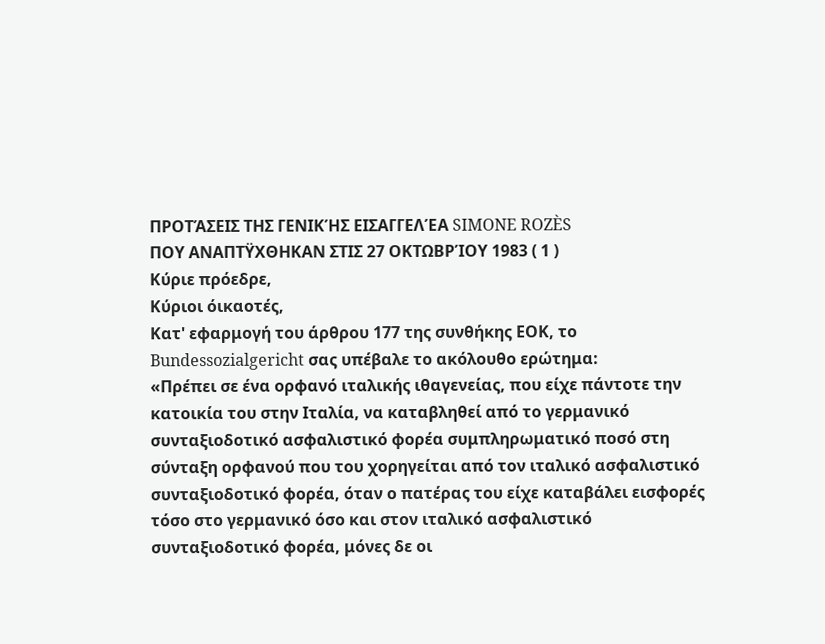ΠΡΟΤΆΣΕΙΣ ΤΗΣ ΓΕΝΙΚΉΣ ΕΙΣΑΓΓΕΛΈΑ SIMONE ROZÈS
ΠΟΥ ΑΝΑΠΤΫΧΘΗΚΑΝ ΣΤΙΣ 27 ΟΚΤΩΒΡΊΟΥ 1983 ( 1 )
Κύριε πρόεδρε,
Κύριοι όικαοτές,
Κατ' εφαρμογή του άρθρου 177 της συνθήκης ΕΟΚ, το Bundessozialgericht σας υπέβαλε το ακόλουθο ερώτημα:
«Πρέπει σε ένα ορφανό ιταλικής ιθαγενείας, που είχε πάντοτε την κατοικία του στην Ιταλία, να καταβληθεί από το γερμανικό συνταξιοδοτικό ασφαλιστικό φορέα συμπληρωματικό ποσό στη σύνταξη ορφανού που του χορηγείται από τον ιταλικό ασφαλιστικό συνταξιοδοτικό φορέα, όταν ο πατέρας του είχε καταβάλει εισφορές τόσο στο γερμανικό όσο και στον ιταλικό ασφαλιστικό συνταξιοδοτικό φορέα, μόνες δε οι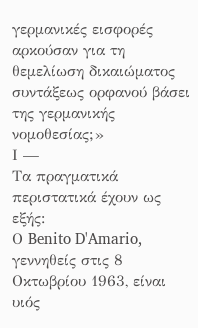γερμανικές εισφορές αρκούσαν για τη θεμελίωση δικαιώματος συντάξεως ορφανού βάσει της γερμανικής νομοθεσίας;»
Ι —
Τα πραγματικά περιστατικά έχουν ως εξής:
Ο Benito D'Amario, γεννηθείς στις 8 Οκτωβρίου 1963, είναι υιός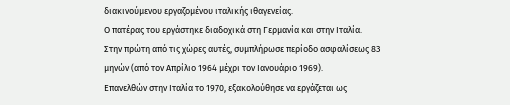διακινούμενου εργαζομένου ιταλικής ιθαγενείας.
Ο πατέρας του εργάστηκε διαδοχικά στη Γερμανία και στην Ιταλία.
Στην πρώτη από τις χώρες αυτές, συμπλήρωσε περίοδο ασφαλίσεως 83 μηνών (από τον Απρίλιο 1964 μέχρι τον Ιανουάριο 1969).
Επανελθών στην Ιταλία το 1970, εξακολούθησε να εργάζεται ως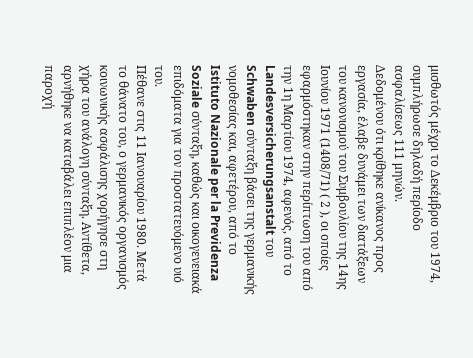μισθωτός μέχρι το Δεκέμβριο του 1974, συμπλήρωσε δηλαδή περίοδο ασφαλίσεως 111 μηνών.
Δεδομένου ότι κρίθηκε ανίκανος προς εργασία, έλαβε δυνάμει των διατάξεων του κανονισμού του Συμβουλίου της 14ης Ιουνίου 1971 (1408/71) ( 2 ), οι οποίες εφαρμόστηκαν στην περίπτωση του από την 1η Μαρτίου 1974, αφενός, από το Landesversicherungsanstalt του Schwaben σύνταξη βάσει της γερμανικής νομοθεσίας και, αφετέρου, από το Istituto Nazionale per la Previdenza Soziale σύνταξη, καθώς και οικογενειακά επιδόματα για τον προστατευόμενο υιό του.
Πέθανε στις 11 Ιανουαρίου 1980. Μετά το θάνατο του, ο γερμανικός οργανισμός κοινωνικής ασφάλισης χορήγησε στη χήρα του ανάλογη σύνταξη. Αντίθετα, αρνήθηκε να καταβάλει επιπλέον μια παροχή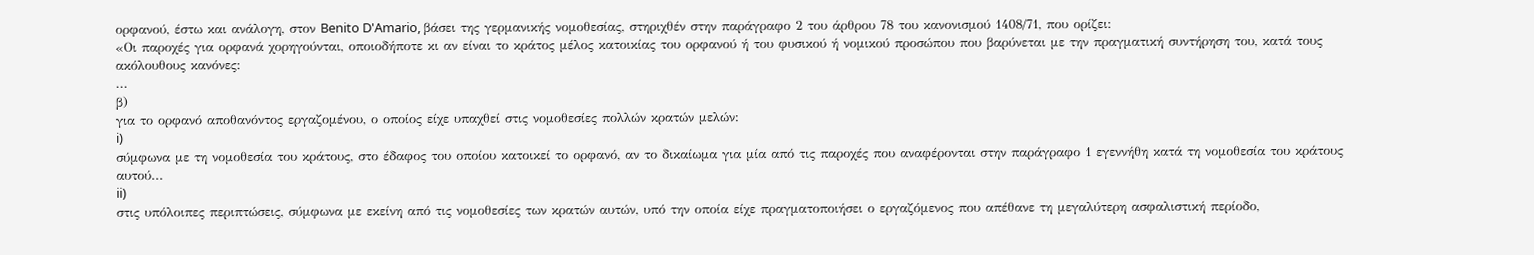ορφανού, έστω και ανάλογη, στον Benito D'Amario, βάσει της γερμανικής νομοθεσίας, στηριχθέν στην παράγραφο 2 του άρθρου 78 του κανονισμού 1408/71, που ορίζει:
«Οι παροχές για ορφανά χορηγούνται, οποιοδήποτε κι αν είναι το κράτος μέλος κατοικίας του ορφανού ή του φυσικού ή νομικού προσώπου που βαρύνεται με την πραγματική συντήρηση του, κατά τους ακόλουθους κανόνες:
...
β)
για το ορφανό αποθανόντος εργαζομένου, ο οποίος είχε υπαχθεί στις νομοθεσίες πολλών κρατών μελών:
i)
σύμφωνα με τη νομοθεσία του κράτους, στο έδαφος του οποίου κατοικεί το ορφανό, αν το δικαίωμα για μία από τις παροχές που αναφέρονται στην παράγραφο 1 εγεννήθη κατά τη νομοθεσία του κράτους αυτού...
ii)
στις υπόλοιπες περιπτώσεις, σύμφωνα με εκείνη από τις νομοθεσίες των κρατών αυτών, υπό την οποία είχε πραγματοποιήσει ο εργαζόμενος που απέθανε τη μεγαλύτερη ασφαλιστική περίοδο,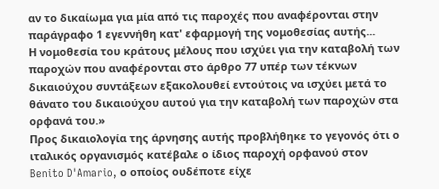αν το δικαίωμα για μία από τις παροχές που αναφέρονται στην παράγραφο 1 εγεννήθη κατ' εφαρμογή της νομοθεσίας αυτής...
Η νομοθεσία του κράτους μέλους που ισχύει για την καταβολή των παροχών που αναφέρονται στο άρθρο 77 υπέρ των τέκνων δικαιούχου συντάξεων εξακολουθεί εντούτοις να ισχύει μετά το θάνατο του δικαιούχου αυτού για την καταβολή των παροχών στα ορφανά του.»
Προς δικαιολογία της άρνησης αυτής προβλήθηκε το γεγονός ότι ο ιταλικός οργανισμός κατέβαλε ο ίδιος παροχή ορφανού στον Benito D'Amario, ο οποίος ουδέποτε είχε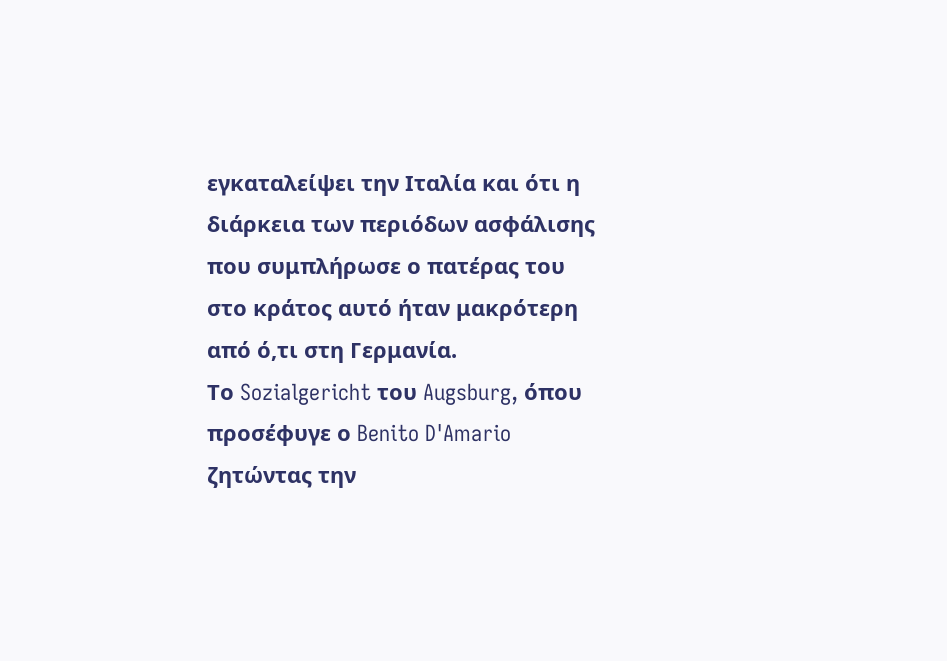εγκαταλείψει την Ιταλία και ότι η διάρκεια των περιόδων ασφάλισης που συμπλήρωσε ο πατέρας του στο κράτος αυτό ήταν μακρότερη από ό,τι στη Γερμανία.
Το Sozialgericht του Augsburg, όπου προσέφυγε ο Benito D'Amario ζητώντας την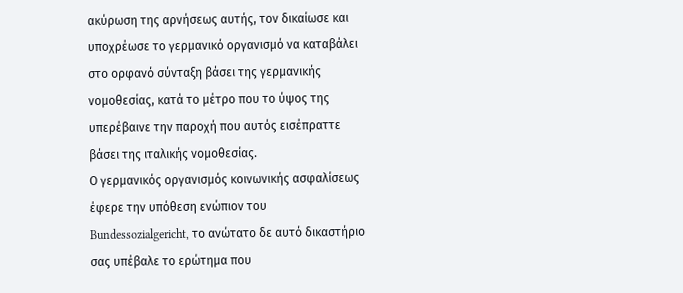ακύρωση της αρνήσεως αυτής, τον δικαίωσε και υποχρέωσε το γερμανικό οργανισμό να καταβάλει στο ορφανό σύνταξη βάσει της γερμανικής νομοθεσίας, κατά το μέτρο που το ύψος της υπερέβαινε την παροχή που αυτός εισέπραττε βάσει της ιταλικής νομοθεσίας.
Ο γερμανικός οργανισμός κοινωνικής ασφαλίσεως έφερε την υπόθεση ενώπιον του Bundessozialgericht, το ανώτατο δε αυτό δικαστήριο σας υπέβαλε το ερώτημα που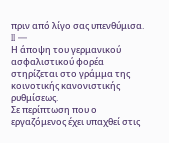πριν από λίγο σας υπενθύμισα.
II —
Η άποψη του γερμανικού ασφαλιστικού φορέα στηρίζεται στο γράμμα της κοινοτικής κανονιστικής ρυθμίσεως.
Σε περίπτωση που ο εργαζόμενος έχει υπαχθεί στις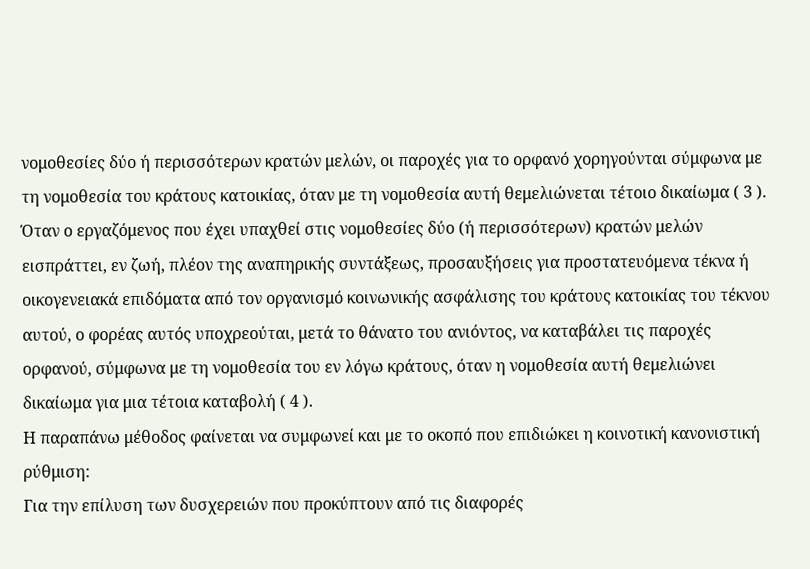νομοθεσίες δύο ή περισσότερων κρατών μελών, οι παροχές για το ορφανό χορηγούνται σύμφωνα με τη νομοθεσία του κράτους κατοικίας, όταν με τη νομοθεσία αυτή θεμελιώνεται τέτοιο δικαίωμα ( 3 ). Όταν ο εργαζόμενος που έχει υπαχθεί στις νομοθεσίες δύο (ή περισσότερων) κρατών μελών εισπράττει, εν ζωή, πλέον της αναπηρικής συντάξεως, προσαυξήσεις για προστατευόμενα τέκνα ή οικογενειακά επιδόματα από τον οργανισμό κοινωνικής ασφάλισης του κράτους κατοικίας του τέκνου αυτού, ο φορέας αυτός υποχρεούται, μετά το θάνατο του ανιόντος, να καταβάλει τις παροχές ορφανού, σύμφωνα με τη νομοθεσία του εν λόγω κράτους, όταν η νομοθεσία αυτή θεμελιώνει δικαίωμα για μια τέτοια καταβολή ( 4 ).
Η παραπάνω μέθοδος φαίνεται να συμφωνεί και με το οκοπό που επιδιώκει η κοινοτική κανονιστική ρύθμιση:
Για την επίλυση των δυσχερειών που προκύπτουν από τις διαφορές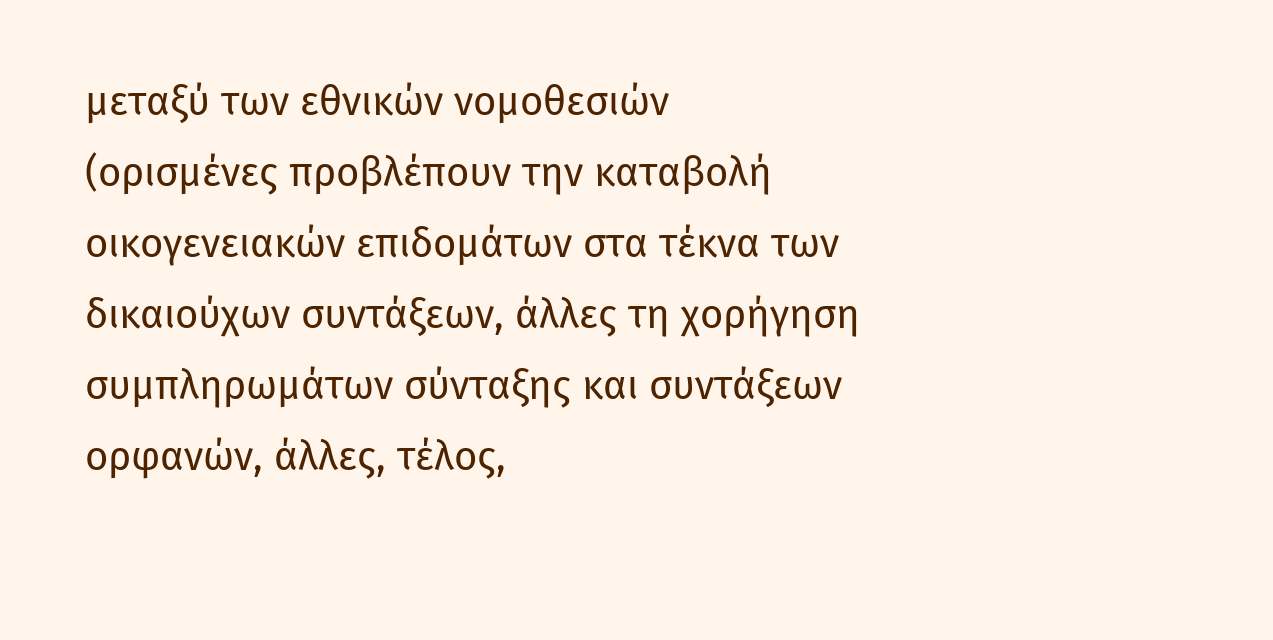μεταξύ των εθνικών νομοθεσιών (ορισμένες προβλέπουν την καταβολή οικογενειακών επιδομάτων στα τέκνα των δικαιούχων συντάξεων, άλλες τη χορήγηση συμπληρωμάτων σύνταξης και συντάξεων ορφανών, άλλες, τέλος,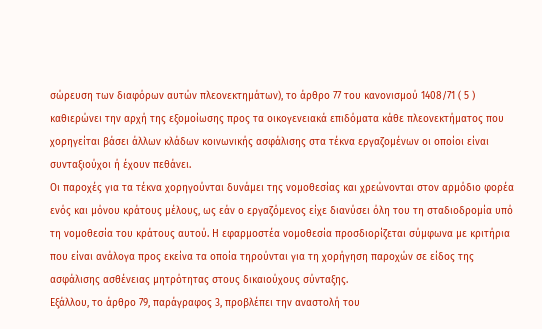σώρευση των διαφόρων αυτών πλεονεκτημάτων), το άρθρο 77 του κανονισμού 1408/71 ( 5 ) καθιερώνει την αρχή της εξομοίωσης προς τα οικογενειακά επιδόματα κάθε πλεονεκτήματος που χορηγείται βάσει άλλων κλάδων κοινωνικής ασφάλισης στα τέκνα εργαζομένων οι οποίοι είναι συνταξιούχοι ή έχουν πεθάνει.
Οι παροχές για τα τέκνα χορηγούνται δυνάμει της νομοθεσίας και χρεώνονται στον αρμόδιο φορέα ενός και μόνου κράτους μέλους, ως εάν ο εργαζόμενος είχε διανύσει όλη του τη σταδιοδρομία υπό τη νομοθεσία του κράτους αυτού. Η εφαρμοστέα νομοθεσία προσδιορίζεται σύμφωνα με κριτήρια που είναι ανάλογα προς εκείνα τα οποία τηρούνται για τη χορήγηση παροχών σε είδος της ασφάλισης ασθένειας μητρότητας στους δικαιούχους σύνταξης.
Εξάλλου, το άρθρο 79, παράγραφος 3, προβλέπει την αναστολή του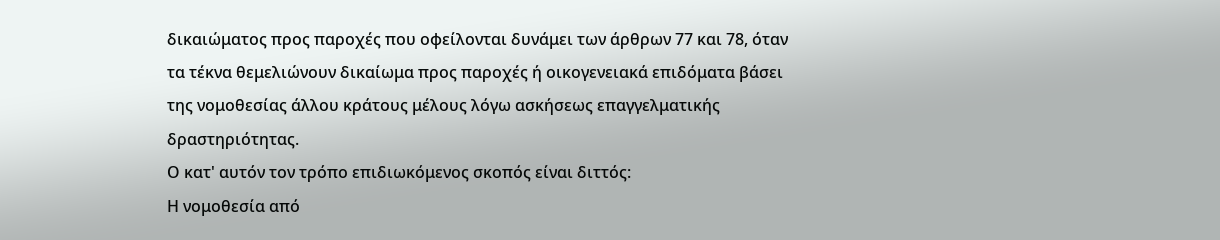δικαιώματος προς παροχές που οφείλονται δυνάμει των άρθρων 77 και 78, όταν τα τέκνα θεμελιώνουν δικαίωμα προς παροχές ή οικογενειακά επιδόματα βάσει της νομοθεσίας άλλου κράτους μέλους λόγω ασκήσεως επαγγελματικής δραστηριότητας.
Ο κατ' αυτόν τον τρόπο επιδιωκόμενος σκοπός είναι διττός:
Η νομοθεσία από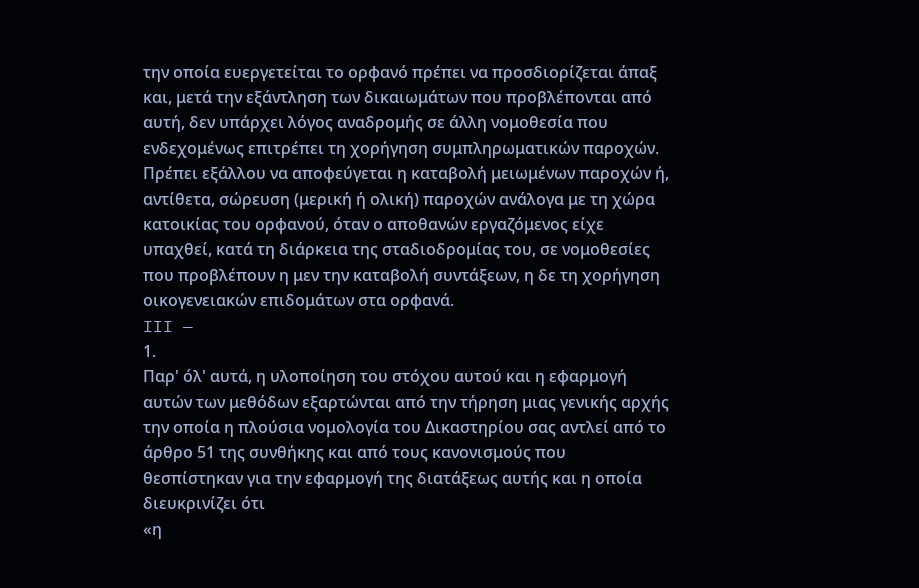την οποία ευεργετείται το ορφανό πρέπει να προσδιορίζεται άπαξ και, μετά την εξάντληση των δικαιωμάτων που προβλέπονται από αυτή, δεν υπάρχει λόγος αναδρομής σε άλλη νομοθεσία που ενδεχομένως επιτρέπει τη χορήγηση συμπληρωματικών παροχών.
Πρέπει εξάλλου να αποφεύγεται η καταβολή μειωμένων παροχών ή, αντίθετα, σώρευση (μερική ή ολική) παροχών ανάλογα με τη χώρα κατοικίας του ορφανού, όταν ο αποθανών εργαζόμενος είχε υπαχθεί, κατά τη διάρκεια της σταδιοδρομίας του, σε νομοθεσίες που προβλέπουν η μεν την καταβολή συντάξεων, η δε τη χορήγηση οικογενειακών επιδομάτων στα ορφανά.
III —
1.
Παρ' όλ' αυτά, η υλοποίηση του στόχου αυτού και η εφαρμογή αυτών των μεθόδων εξαρτώνται από την τήρηση μιας γενικής αρχής την οποία η πλούσια νομολογία του Δικαστηρίου σας αντλεί από το άρθρο 51 της συνθήκης και από τους κανονισμούς που θεσπίστηκαν για την εφαρμογή της διατάξεως αυτής και η οποία διευκρινίζει ότι
«η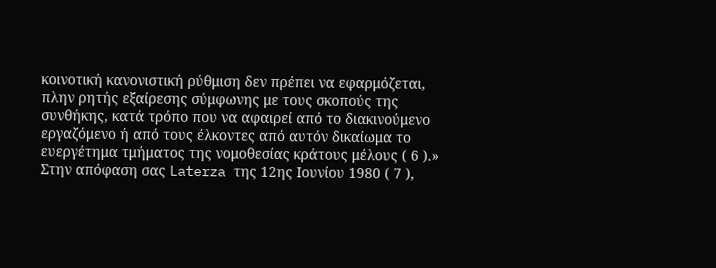κοινοτική κανονιστική ρύθμιση δεν πρέπει να εφαρμόζεται, πλην ρητής εξαίρεσης σύμφωνης με τους σκοπούς της συνθήκης, κατά τρόπο που να αφαιρεί από το διακινούμενο εργαζόμενο ή από τους έλκοντες από αυτόν δικαίωμα το ευεργέτημα τμήματος της νομοθεσίας κράτους μέλους ( 6 ).»
Στην απόφαση σας Laterza της 12ης Ιουνίου 1980 ( 7 ),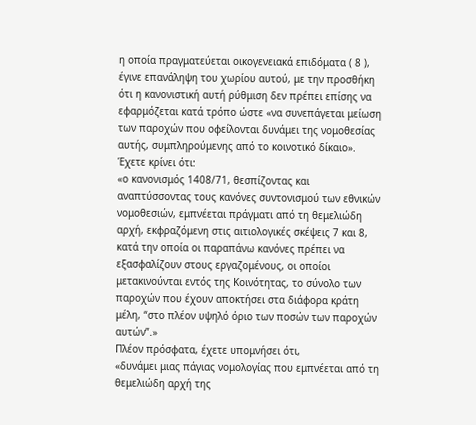η οποία πραγματεύεται οικογενειακά επιδόματα ( 8 ), έγινε επανάληψη του χωρίου αυτού, με την προσθήκη ότι η κανονιστική αυτή ρύθμιση δεν πρέπει επίσης να εφαρμόζεται κατά τρόπο ώστε «να συνεπάγεται μείωση των παροχών που οφείλονται δυνάμει της νομοθεσίας αυτής, συμπληρούμενης από το κοινοτικό δίκαιο».
Έχετε κρίνει ότι:
«ο κανονισμός 1408/71, θεσπίζοντας και αναπτύσσοντας τους κανόνες συντονισμού των εθνικών νομοθεσιών, εμπνέεται πράγματι από τη θεμελιώδη αρχή, εκφραζόμενη στις αιτιολογικές σκέψεις 7 και 8, κατά την οποία οι παραπάνω κανόνες πρέπει να εξασφαλίζουν στους εργαζομένους, οι οποίοι μετακινούνται εντός της Κοινότητας, το σύνολο των παροχών που έχουν αποκτήσει στα διάφορα κράτη μέλη, “στο πλέον υψηλό όριο των ποσών των παροχών αυτών”.»
Πλέον πρόσφατα, έχετε υπομνήσει ότι,
«δυνάμει μιας πάγιας νομολογίας που εμπνέεται από τη θεμελιώδη αρχή της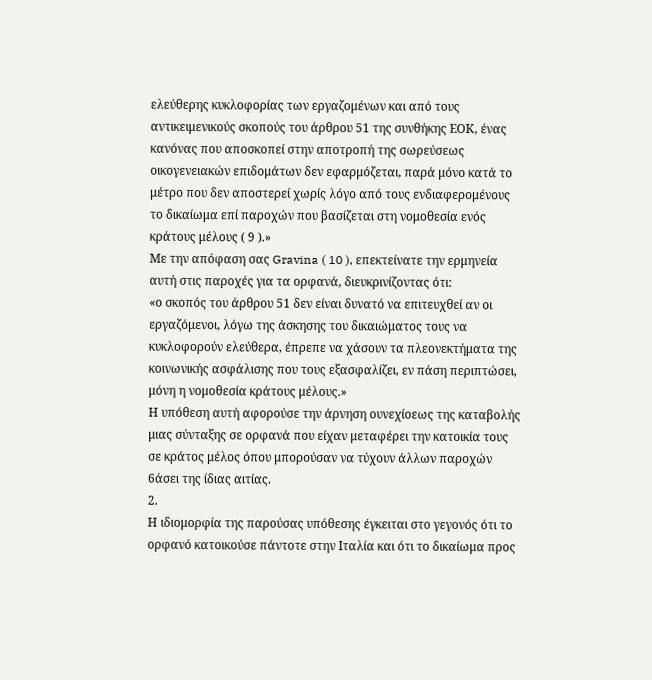ελεύθερης κυκλοφορίας των εργαζομένων και από τους αντικειμενικούς σκοπούς του άρθρου 51 της συνθήκης ΕΟΚ, ένας κανόνας που αποσκοπεί στην αποτροπή της σωρεύσεως οικογενειακών επιδομάτων δεν εφαρμόζεται, παρά μόνο κατά το μέτρο που δεν αποστερεί χωρίς λόγο από τους ενδιαφερομένους το δικαίωμα επί παροχών που βασίζεται στη νομοθεσία ενός κράτους μέλους ( 9 ).»
Με την απόφαση σας Gravina ( 10 ), επεκτείνατε την ερμηνεία αυτή στις παροχές για τα ορφανά, διευκρινίζοντας ότι:
«ο σκοπός του άρθρου 51 δεν είναι δυνατό να επιτευχθεί αν οι εργαζόμενοι, λόγω της άσκησης του δικαιώματος τους να κυκλοφορούν ελεύθερα, έπρεπε να χάσουν τα πλεονεκτήματα της κοινωνικής ασφάλισης που τους εξασφαλίζει, εν πάση περιπτώσει, μόνη η νομοθεσία κράτους μέλους.»
Η υπόθεση αυτή αφορούσε την άρνηση ουνεχίοεως της καταβολής μιας σύνταξης σε ορφανά που είχαν μεταφέρει την κατοικία τους σε κράτος μέλος όπου μπορούσαν να τύχουν άλλων παροχών 6άσει της ίδιας αιτίας.
2.
Η ιδιομορφία της παρούσας υπόθεσης έγκειται στο γεγονός ότι το ορφανό κατοικούσε πάντοτε στην Ιταλία και ότι το δικαίωμα προς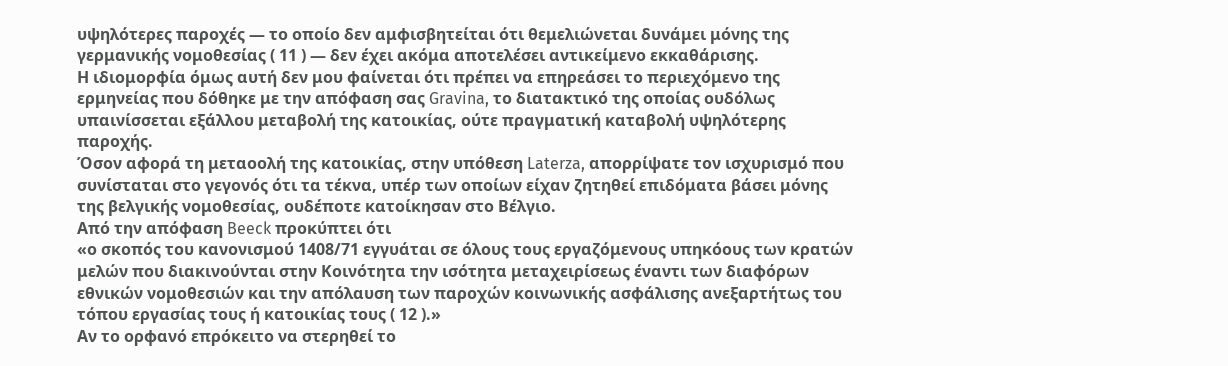υψηλότερες παροχές — το οποίο δεν αμφισβητείται ότι θεμελιώνεται δυνάμει μόνης της γερμανικής νομοθεσίας ( 11 ) — δεν έχει ακόμα αποτελέσει αντικείμενο εκκαθάρισης.
Η ιδιομορφία όμως αυτή δεν μου φαίνεται ότι πρέπει να επηρεάσει το περιεχόμενο της ερμηνείας που δόθηκε με την απόφαση σας Gravina, το διατακτικό της οποίας ουδόλως υπαινίσσεται εξάλλου μεταβολή της κατοικίας, ούτε πραγματική καταβολή υψηλότερης παροχής.
Όσον αφορά τη μεταοολή της κατοικίας, στην υπόθεση Laterza, απορρίψατε τον ισχυρισμό που συνίσταται στο γεγονός ότι τα τέκνα, υπέρ των οποίων είχαν ζητηθεί επιδόματα βάσει μόνης της βελγικής νομοθεσίας, ουδέποτε κατοίκησαν στο Βέλγιο.
Από την απόφαση Beeck προκύπτει ότι
«ο σκοπός του κανονισμού 1408/71 εγγυάται σε όλους τους εργαζόμενους υπηκόους των κρατών μελών που διακινούνται στην Κοινότητα την ισότητα μεταχειρίσεως έναντι των διαφόρων εθνικών νομοθεσιών και την απόλαυση των παροχών κοινωνικής ασφάλισης ανεξαρτήτως του τόπου εργασίας τους ή κατοικίας τους ( 12 ).»
Αν το ορφανό επρόκειτο να στερηθεί το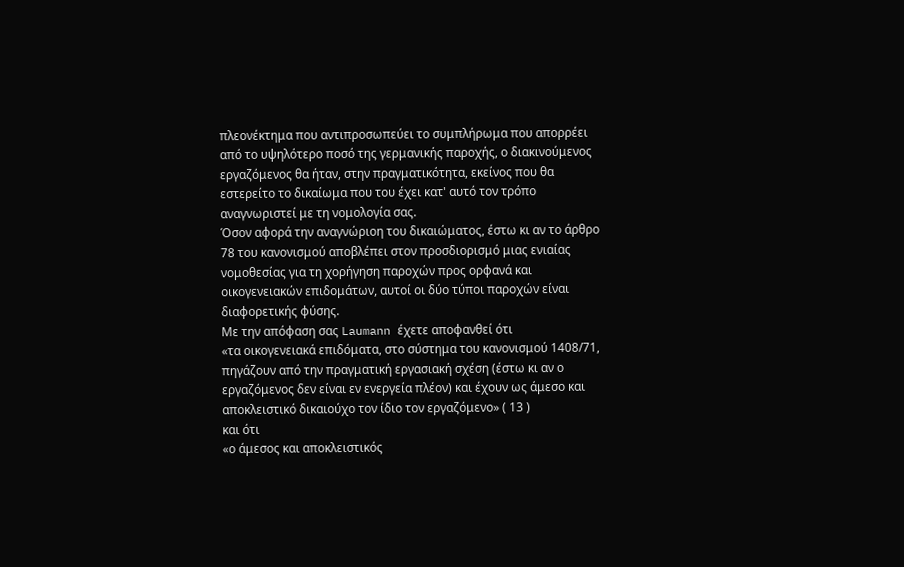πλεονέκτημα που αντιπροσωπεύει το συμπλήρωμα που απορρέει από το υψηλότερο ποσό της γερμανικής παροχής, ο διακινούμενος εργαζόμενος θα ήταν, στην πραγματικότητα, εκείνος που θα εστερείτο το δικαίωμα που του έχει κατ' αυτό τον τρόπο αναγνωριστεί με τη νομολογία σας.
Όσον αφορά την αναγνώριοη του δικαιώματος, έστω κι αν το άρθρο 78 του κανονισμού αποβλέπει στον προσδιορισμό μιας ενιαίας νομοθεσίας για τη χορήγηση παροχών προς ορφανά και οικογενειακών επιδομάτων, αυτοί οι δύο τύποι παροχών είναι διαφορετικής φύσης.
Με την απόφαση σας Laumann έχετε αποφανθεί ότι
«τα οικογενειακά επιδόματα, στο σύστημα του κανονισμού 1408/71, πηγάζουν από την πραγματική εργασιακή σχέση (έστω κι αν ο εργαζόμενος δεν είναι εν ενεργεία πλέον) και έχουν ως άμεσο και αποκλειστικό δικαιούχο τον ίδιο τον εργαζόμενο» ( 13 )
και ότι
«ο άμεσος και αποκλειστικός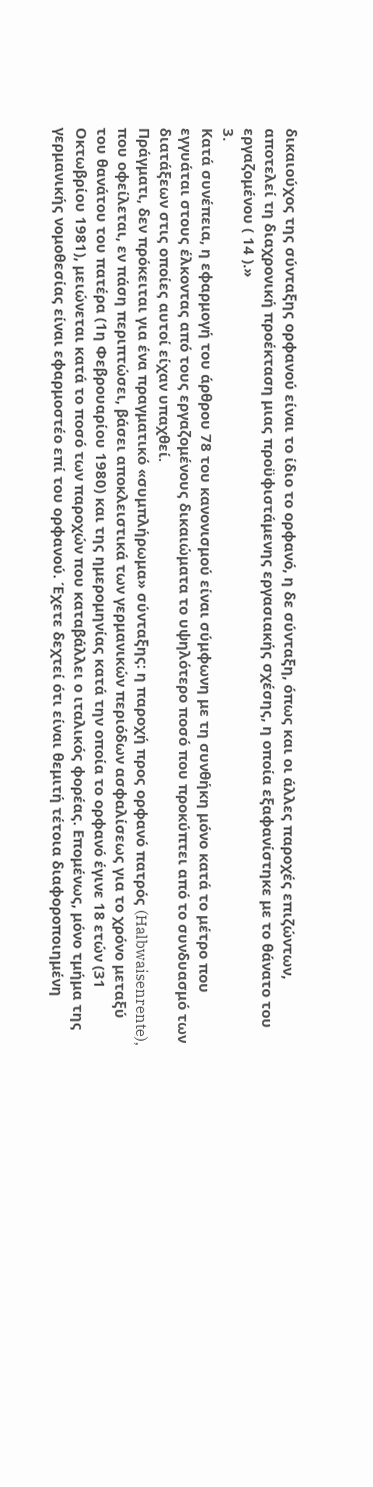δικαιούχος της σύνταξης ορφανού είναι το ίδιο το ορφανό, η δε σύνταξη, όπως και οι άλλες παροχές επιζώντων, αποτελεί τη διαχρονική προέκταση μιας προϋφιστάμενης εργασιακής σχέσης, η οποία εξαφανίστηκε με το θάνατο του εργαζομένου ( 14 ).»
3.
Κατά συνέπεια, η εφαρμογή του άρθρου 78 του κανονισμού είναι σύμφωνη με τη συνθήκη μόνο κατά το μέτρο που εγγυάται στους έλκοντας από τους εργαζομένους δικαιώματα το υψηλότερο ποσό που προκύπτει από το συνδυασμό των διατάξεων στις οποίες αυτοί είχαν υπαχθεί.
Πράγματι, δεν πρόκειται για ένα πραγματικό «συμπλήρωμα» σύνταξης: η παροχή προς ορφανό πατρός (Halbwaisenrente), που οφείλεται, εν πάση περιπτώσει, βάσει αποκλειστικά των γερμανικών περιόδων ασφαλίσεως για το χρόνο μεταξύ του θανάτου του πατέρα (1η Φεβρουαρίου 1980) και της ημερομηνίας κατά την οποία το ορφανό έγινε 18 ετών (31 Οκτωβρίου 1981), μειώνεται κατά το ποσό των παροχών που καταβάλλει ο ιταλικός φορέας. Επομένως, μόνο τμήμα της γερμανικής νομοθεσίας είναι εφαρμοστέο επί του ορφανού. Έχετε δεχτεί ότι είναι θεμιτή τέτοια διαφοροποιημένη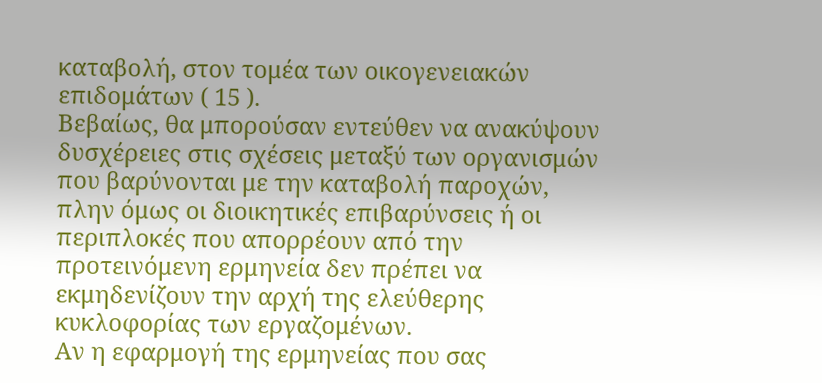καταβολή, στον τομέα των οικογενειακών επιδομάτων ( 15 ).
Βεβαίως, θα μπορούσαν εντεύθεν να ανακύψουν δυσχέρειες στις σχέσεις μεταξύ των οργανισμών που βαρύνονται με την καταβολή παροχών, πλην όμως οι διοικητικές επιβαρύνσεις ή οι περιπλοκές που απορρέουν από την προτεινόμενη ερμηνεία δεν πρέπει να εκμηδενίζουν την αρχή της ελεύθερης κυκλοφορίας των εργαζομένων.
Αν η εφαρμογή της ερμηνείας που σας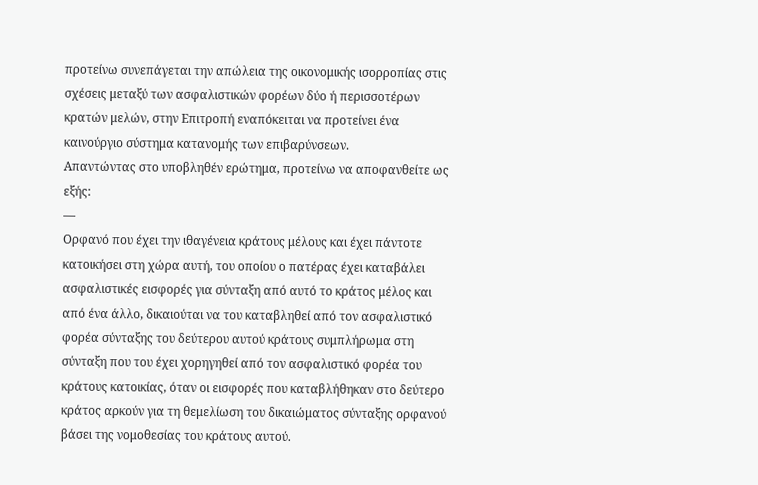προτείνω συνεπάγεται την απώλεια της οικονομικής ισορροπίας στις σχέσεις μεταξύ των ασφαλιστικών φορέων δύο ή περισσοτέρων κρατών μελών, στην Επιτροπή εναπόκειται να προτείνει ένα καινούργιο σύστημα κατανομής των επιβαρύνσεων.
Απαντώντας στο υποβληθέν ερώτημα, προτείνω να αποφανθείτε ως εξής:
—
Ορφανό που έχει την ιθαγένεια κράτους μέλους και έχει πάντοτε κατοικήσει στη χώρα αυτή, του οποίου ο πατέρας έχει καταβάλει ασφαλιστικές εισφορές για σύνταξη από αυτό το κράτος μέλος και από ένα άλλο, δικαιούται να του καταβληθεί από τον ασφαλιστικό φορέα σύνταξης του δεύτερου αυτού κράτους συμπλήρωμα στη σύνταξη που του έχει χορηγηθεί από τον ασφαλιστικό φορέα του κράτους κατοικίας, όταν οι εισφορές που καταβλήθηκαν στο δεύτερο κράτος αρκούν για τη θεμελίωση του δικαιώματος σύνταξης ορφανού βάσει της νομοθεσίας του κράτους αυτού.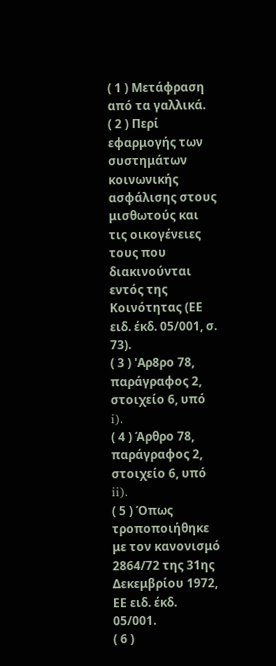( 1 ) Μετάφραση από τα γαλλικά.
( 2 ) Περί εφαρμογής των συστημάτων κοινωνικής ασφάλισης στους μισθωτούς και τις οικογένειες τους που διακινούνται εντός της Κοινότητας (ΕΕ ειδ. έκδ. 05/001, σ. 73).
( 3 ) 'Αρ8ρο 78, παράγραφος 2, στοιχείο 6, υπό i).
( 4 ) Άρθρο 78, παράγραφος 2, στοιχείο 6, υπό ii).
( 5 ) Όπως τροποποιήθηκε με τον κανονισμό 2864/72 της 31ης Δεκεμβρίου 1972, ΕΕ ειδ. έκδ. 05/001.
( 6 )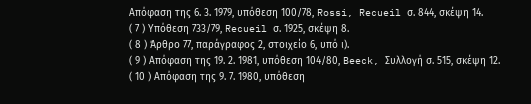Απόφαση της 6. 3. 1979, υπόθεση 100/78, Rossi, Recueil σ. 844, σκέψη 14.
( 7 ) Υπόθεση 733/79, Recueil σ. 1925, σκέψη 8.
( 8 ) Άρθρο 77, παράγραφος 2, στοιχείο 6, υπό ι).
( 9 ) Απόφαση της 19. 2. 1981, υπόθεση 104/80, Beeck, Συλλογή σ. 515, σκέψη 12.
( 10 ) Απόφαση της 9. 7. 1980, υπόθεση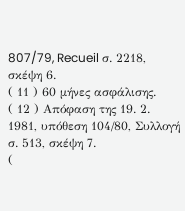807/79, Recueil σ. 2218, σκέψη 6.
( 11 ) 60 μήνες ασφάλισης.
( 12 ) Απόφαση της 19. 2. 1981, υπόθεση 104/80, Συλλογή σ. 513, σκέψη 7.
(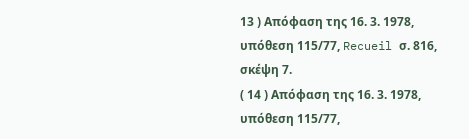13 ) Απόφαση της 16. 3. 1978, υπόθεση 115/77, Recueil σ. 816, σκέψη 7.
( 14 ) Απόφαση της 16. 3. 1978, υπόθεση 115/77,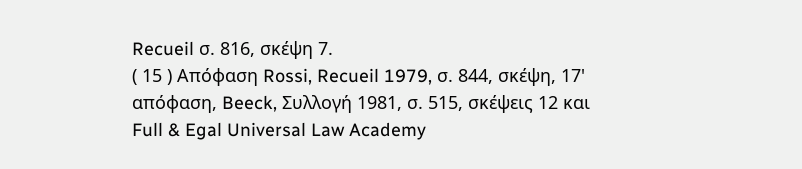Recueil σ. 816, σκέψη 7.
( 15 ) Απόφαση Rossi, Recueil 1979, σ. 844, σκέψη, 17' απόφαση, Beeck, Συλλογή 1981, σ. 515, σκέψεις 12 και
Full & Egal Universal Law Academy